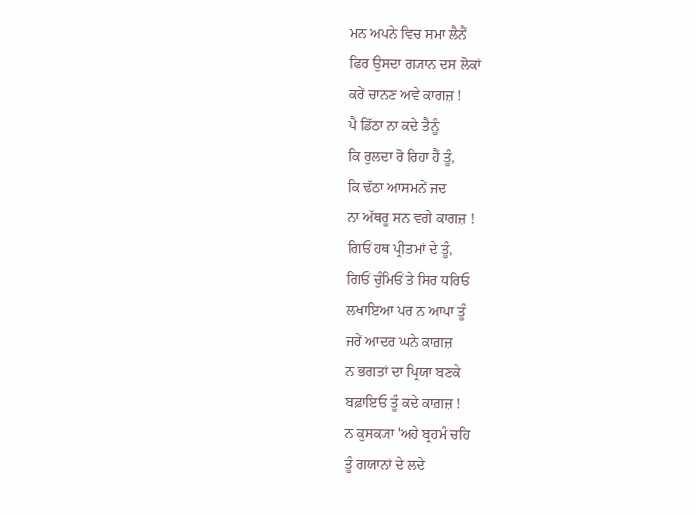ਮਨ ਅਪਨੇ ਵਿਚ ਸਮਾ ਲੈਨੈਂ
ਫਿਰ ਉਸਦਾ ਗ੍ਯਾਨ ਦਸ ਲੋਕਾਂ
ਕਰੇਂ ਚਾਨਣ ਅਵੇ ਕਾਗਜ਼ !
ਪੈ ਡਿੱਠਾ ਨਾ ਕਦੇ ਤੈਨੂੰ
ਕਿ ਰੁਲਦਾ ਰੋ ਰਿਹਾ ਹੈਂ ਤੂੰ,
ਕਿ ਢੱਠਾ ਆਸਮਨੇਂ ਜਦ
ਨਾ ਅੱਥਰੂ ਸਨ ਵਗੇ ਕਾਗਜ਼ !
ਗਿਓਂ ਹਥ ਪ੍ਰੀਤਮਾਂ ਦੇ ਤੂੰ,
ਗਿਓਂ ਚੁੰਮਿਓਂ ਤੇ ਸਿਰ ਧਰਿਓ
ਲਖਾਇਆ ਪਰ ਨ ਆਪਾ ਤੂੰ
ਜਰੇਂ ਆਦਰ ਘਨੇ ਕਾਗ਼ਜ਼
ਨ ਭਗਤਾਂ ਦਾ ਪ੍ਰਿਯਾ ਬਣਕੇ
ਬਫ਼ਾਇਓ ਤੂੰ ਕਦੇ ਕਾਗ਼ਜ਼ !
ਨ ਕੁਸਕ੍ਯਾ 'ਅਹੇ ਬ੍ਰਹਮੰ ਚਹਿ
ਤੂੰ ਗਯਾਨਾਂ ਦੇ ਲਦੇ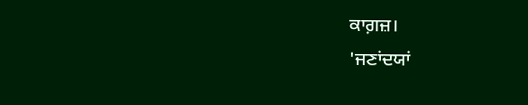ਕਾਗ਼ਜ਼।
'ਜਣਾਂਦਯਾਂ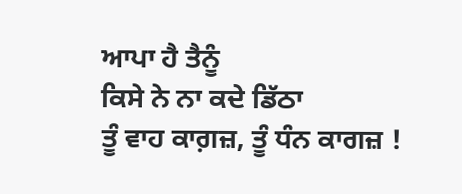ਆਪਾ ਹੈ ਤੈਨੂੰ
ਕਿਸੇ ਨੇ ਨਾ ਕਦੇ ਡਿੱਠਾ
ਤੂੰ ਵਾਹ ਕਾਗ਼ਜ਼, ਤੂੰ ਧੰਨ ਕਾਗਜ਼ !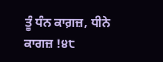ਤੂੰ ਧੰਨ ਕਾਗ਼ਜ਼, ਧੀਨੇ ਕਾਗਜ਼ !੪੮